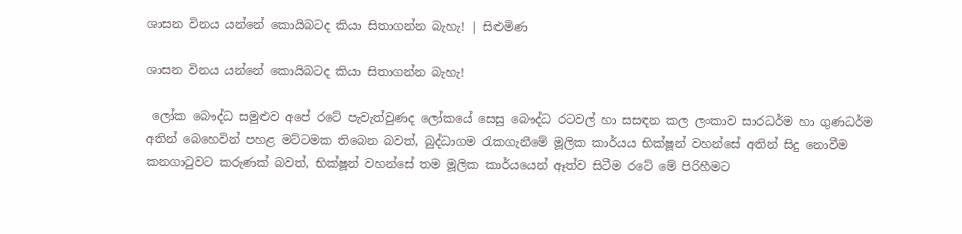ශාසන විනය යන්නේ කොයිබටද කියා සිතාගන්න බැහැ! | සිළුමිණ

ශාසන විනය යන්නේ කොයිබටද කියා සිතාගන්න බැහැ!

 ලෝක බෞද්ධ සමුළුව අපේ රටේ පැවැත්වුණද ලෝකයේ සෙසු බෞද්ධ රටවල් හා සසඳන කල ලංකාව සාරධර්ම හා ගුණධර්ම අතින් බෙහෙවින් පහළ මට්ටමක තිබෙන බවත්, බුද්ධාගම රැකගැනීමේ මූලික කාර්යය භික්ෂූන් වහන්සේ අතින් සිදු නොවීම කනගාටුවට කරුණක් බවත්, භික්ෂූන් වහන්සේ තම මූලික කාර්යයෙන් ඈත්ව සිටීම රටේ මේ පිරිහීමට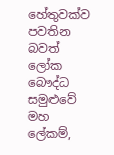හේතුවක්ව පවතින බවත් ලෝක බෞද්ධ සමුළුවේ මහ ලේකම්,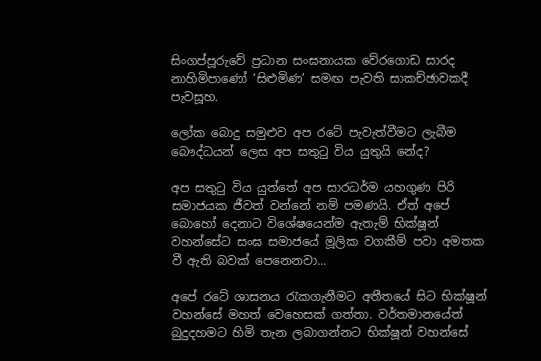සිංගප්පූරුවේ ප්‍රධාන සංඝනායක වේරගොඩ සාරද නාහිමිපාණෝ ‘සිළුමිණ’ සමඟ පැවති සාකච්ඡාවකදී පැවසූහ.

ලෝක බොදු සමුළුව අප රටේ පැවැත්වීමට ලැබීම බෞද්ධයන් ලෙස අප සතුටු විය යුතුයි නේද?

අප සතුටු විය යුත්තේ අප සාරධර්ම යහගුණ පිරි සමාජයක ජීවත් වන්නේ නම් පමණයි. ඒත් අපේ බොහෝ දෙනාට විශේෂයෙන්ම ඇතැම් භික්ෂූන් වහන්සේට සංඝ සමාජයේ මූලික වගකීම් පවා අමතක වී ඇති බවක් පෙනෙනවා...

අපේ රටේ ශාසනය රැකගැනීමට අතීතයේ සිට භික්ෂූන් වහන්සේ මහත් වෙහෙසක් ගත්තා. වර්තමානයේත් බුදුදහමට හිමි තැන ලබාගන්නට භික්ෂූන් වහන්සේ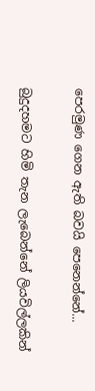පෙරමුණ ගෙන ඇති බවයි පෙනෙන්නේ...

බුදුදහමට හිමි තැන ලැබෙන්නේ ලියවිල්ලකින්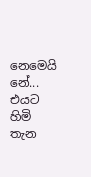නෙමෙයි නේ... එයට හිමි තැන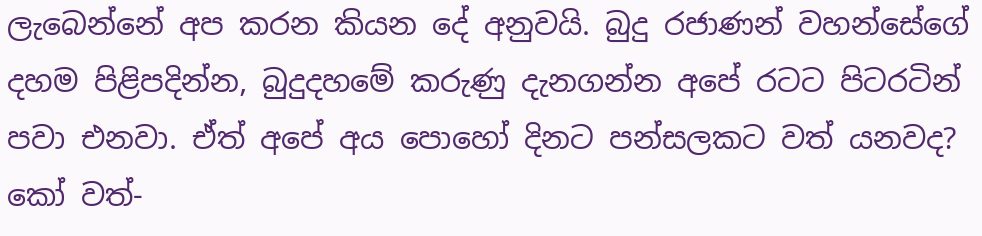ලැබෙන්නේ අප කරන කියන දේ අනුවයි. බුදු රජාණන් වහන්සේගේ දහම පිළිපදින්න, බුදුදහමේ කරුණු දැනගන්න අපේ රටට පිටරටින් පවා එනවා. ඒත් අපේ අය පොහෝ දිනට පන්සලකට වත් යනවද? කෝ වත්-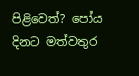පිළිවෙත්? පෝය දිනට මත්වතුර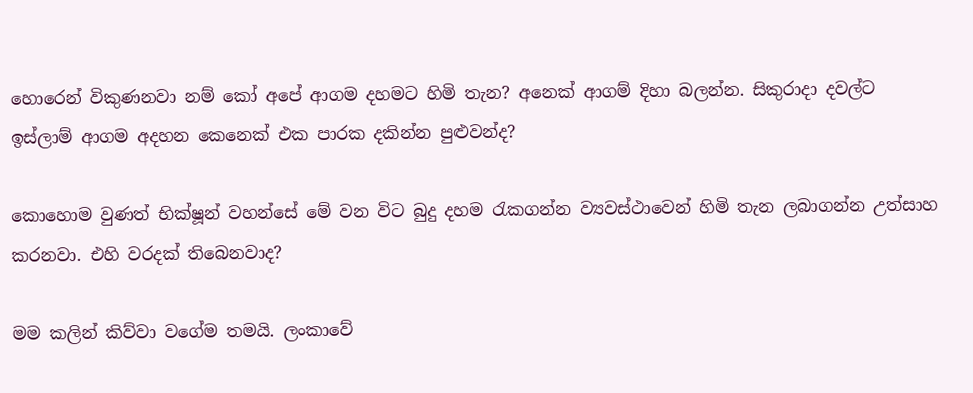හොරෙන් විකුණනවා නම් කෝ අපේ ආගම දහමට හිමි තැන? අනෙක් ආගම් දිහා බලන්න. සිකුරාදා දවල්ට ඉස්ලාම් ආගම අදහන කෙනෙක් එක පාරක දකින්න පුළුවන්ද?

කොහොම වුණත් භික්ෂූන් වහන්සේ මේ වන විට බුදු දහම රැකගන්න ව්‍යවස්ථාවෙන් හිමි තැන ලබාගන්න උත්සාහ කරනවා. එහි වරදක් තිබෙනවාද?

මම කලින් කිව්වා වගේම තමයි. ලංකාවේ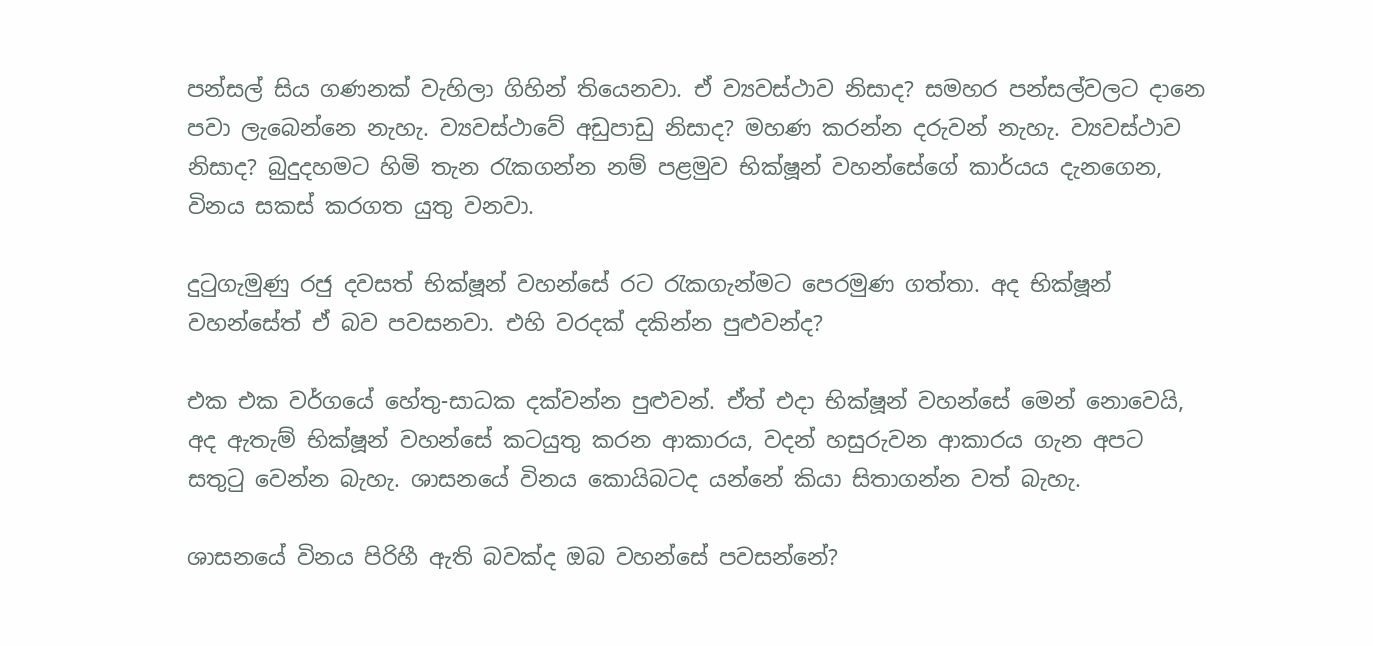පන්සල් සිය ගණනක් වැහිලා ගිහින් තියෙනවා. ඒ ව්‍යවස්ථාව නිසාද? සමහර පන්සල්වලට දානෙ පවා ලැබෙන්නෙ නැහැ. ව්‍යවස්ථාවේ අඩුපාඩු නිසාද? මහණ කරන්න දරුවන් නැහැ. ව්‍යවස්ථාව නිසාද? බුදුදහමට හිමි තැන රැකගන්න නම් පළමුව භික්ෂූන් වහන්සේගේ කාර්යය දැනගෙන, විනය සකස් කරගත යුතු වනවා.

දුටුගැමුණු රජු දවසත් භික්ෂූන් වහන්සේ රට රැකගැන්මට පෙරමුණ ගත්තා. අද භික්ෂූන් වහන්සේත් ඒ බව පවසනවා. එහි වරදක් දකින්න පුළුවන්ද?

එක එක වර්ගයේ හේතු-සාධක දක්වන්න පුළුවන්. ඒත් එදා භික්ෂූන් වහන්සේ මෙන් නොවෙයි, අද ඇතැම් භික්ෂූන් වහන්සේ කටයුතු කරන ආකාරය, වදන් හසුරුවන ආකාරය ගැන අපට සතුටු වෙන්න බැහැ. ශාසනයේ විනය කොයිබටද යන්නේ කියා සිතාගන්න වත් බැහැ.

ශාසනයේ විනය පිරිහී ඇති බවක්ද ඔබ වහන්සේ පවසන්නේ?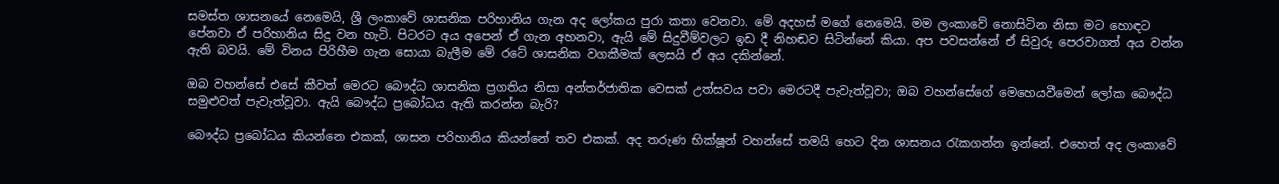සමස්ත ශාසනයේ නෙමෙයි, ශ්‍රී ලංකාවේ ශාසනික පරිහානිය ගැන අද ලෝකය පුරා කතා වෙනවා. මේ අදහස් මගේ නෙමෙයි. මම ලංකාවේ නොසිටින නිසා මට හොඳට පේනවා ඒ පරිහානිය සිදු වන හැටි. පිටරට අය අපෙන් ඒ ගැන අහනවා, ඇයි මේ සිදුවීම්වලට ඉඩ දී නිහඬව සිටින්නේ කියා. අප පවසන්නේ ඒ සිවුරු පෙරවාගත් අය වන්න ඇති බවයි. මේ විනය පිරිහීම ගැන සොයා බැලීම මේ රටේ ශාසනික වගකීමක් ලෙසයි ඒ අය දකින්නේ.

ඔබ වහන්සේ එසේ කීවත් මෙරට බෞද්ධ ශාසනික ප්‍රගතිය නිසා අන්තර්ජාතික වෙසක් උත්සවය පවා මෙරටදී පැවැත්වූවා; ඔබ වහන්සේගේ මෙහෙයවීමෙන් ලෝක බෞද්ධ සමුළුවත් පැවැත්වූවා. ඇයි බෞද්ධ ප්‍රබෝධය ඇති කරන්න බැරි?

බෞද්ධ ප්‍රබෝධය කියන්නෙ එකක්, ශාසන පරිහානිය කියන්නේ තව එකක්. අද තරුණ භික්ෂූන් වහන්සේ තමයි හෙට දින ශාසනය රැකගන්න ඉන්නේ. එහෙත් අද ලංකාවේ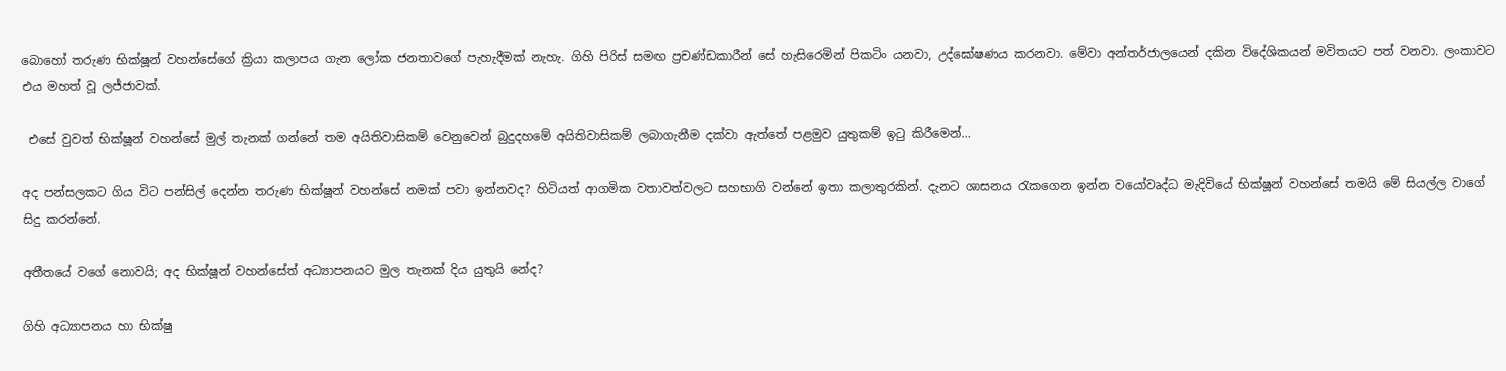බොහෝ තරුණ භික්ෂූන් වහන්සේගේ ක්‍රියා කලාපය ගැන ලෝක ජනතාවගේ පැහැදීමක් නැහැ. ගිහි පිරිස් සමඟ ප්‍රචණ්ඩකාරීන් සේ හැසිරෙමින් පිකටිං යනවා, උද්ඝෝෂණය කරනවා. මේවා අන්තර්ජාලයෙන් දකින විදේශිකයන් මවිතයට පත් වනවා. ලංකාවට එය මහත් වූ ලජ්ජාවක්.

 එසේ වුවත් භික්ෂූන් වහන්සේ මුල් තැනක් ගන්නේ තම අයිතිවාසිකම් වෙනුවෙන් බුදුදහමේ අයිතිවාසිකම් ලබාගැනීම දක්වා ඇත්තේ පළමුව යුතුකම් ඉටු කිරීමෙන්...

අද පන්සලකට ගිය විට පන්සිල් දෙන්න තරුණ භික්ෂූන් වහන්සේ නමක් පවා ඉන්නවද? හිටියත් ආගමික වතාවත්වලට සහභාගි වන්නේ ඉතා කලාතුරකින්. දැනට ශාසනය රැකගෙන ඉන්න වයෝවෘද්ධ මැදිවියේ භික්ෂූන් වහන්සේ තමයි මේ සියල්ල වාගේ සිදු කරන්නේ.

අතීතයේ වගේ නොවයි; අද භික්ෂූන් වහන්සේත් අධ්‍යාපනයට මුල තැනක් දිය යුතුයි නේද?

ගිහි අධ්‍යාපනය හා භික්ෂු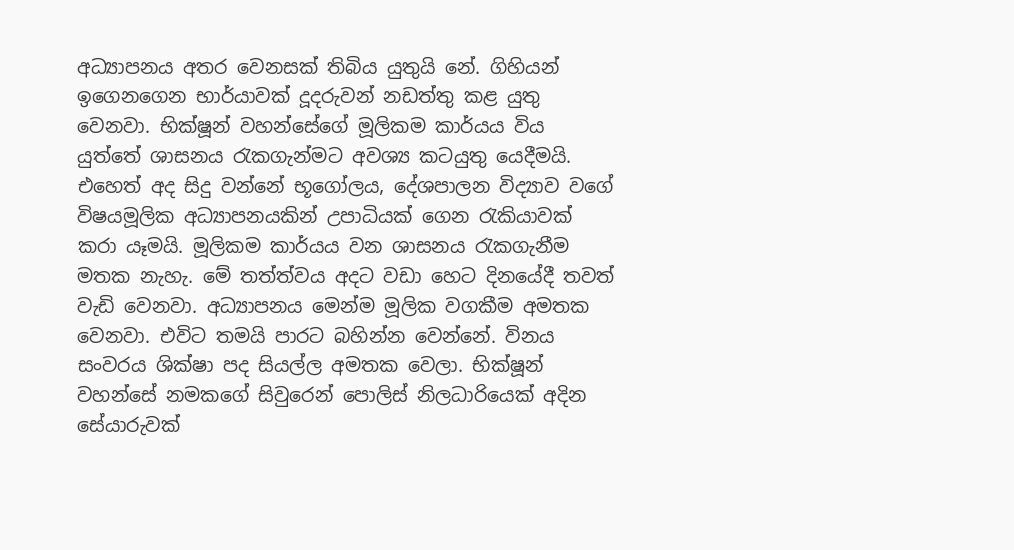අධ්‍යාපනය අතර වෙනසක් තිබිය යුතුයි නේ. ගිහියන් ඉගෙනගෙන භාර්යාවක් දූදරුවන් නඩත්තු කළ යුතු වෙනවා. භික්ෂූන් වහන්සේගේ මූලිකම කාර්යය විය යුත්තේ ශාසනය රැකගැන්මට අවශ්‍ය කටයුතු යෙදීමයි. එහෙත් අද සිදු වන්නේ භූගෝලය, දේශපාලන විද්‍යාව වගේ විෂයමූලික අධ්‍යාපනයකින් උපාධියක් ගෙන රැකියාවක් කරා යෑමයි. මූලිකම කාර්යය වන ශාසනය රැකගැනීම මතක නැහැ. මේ තත්ත්වය අදට වඩා හෙට දිනයේදී තවත් වැඩි වෙනවා. අධ්‍යාපනය මෙන්ම මූලික වගකීම අමතක වෙනවා. එවිට තමයි පාරට බහින්න වෙන්නේ. විනය සංවරය ශික්ෂා පද සියල්ල අමතක වෙලා. භික්ෂූන් වහන්සේ නමකගේ සිවුරෙන් පොලිස් නිලධාරියෙක් අදින සේයාරුවක්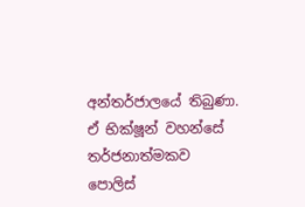අන්තර්ජාලයේ තිබුණා. ඒ භික්ෂූන් වහන්සේ තර්ජනාත්මකව පොලිස්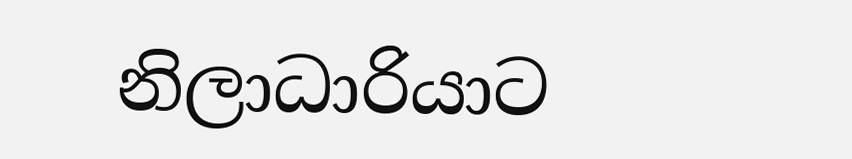නිලාධාරියාට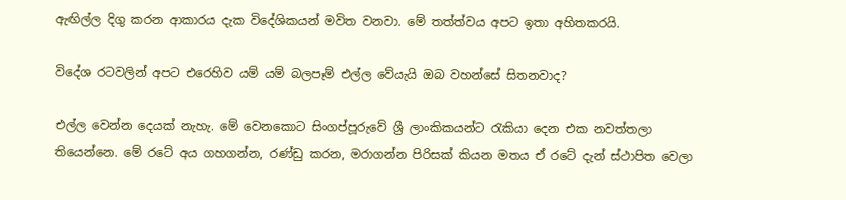ඇඟිල්ල දිගු කරන ආකාරය දැක විදේශිකයන් මවිත වනවා. මේ තත්ත්වය අපට ඉතා අහිතකරයි.

විදේශ රටවලින් අපට එරෙහිව යම් යම් බලපෑම් එල්ල වේයැයි ඔබ වහන්සේ සිතනවාද?

එල්ල වෙන්න දෙයක් නැහැ. මේ වෙනකොට සිංගප්පූරුවේ ශ්‍රී ලාංකිකයන්ට රැකියා දෙන එක නවත්තලා තියෙන්නෙ. මේ රටේ අය ගහගන්න, රණ්ඩු කරන, මරාගන්න පිරිසක් කියන මතය ඒ රටේ දැන් ස්ථාපිත වෙලා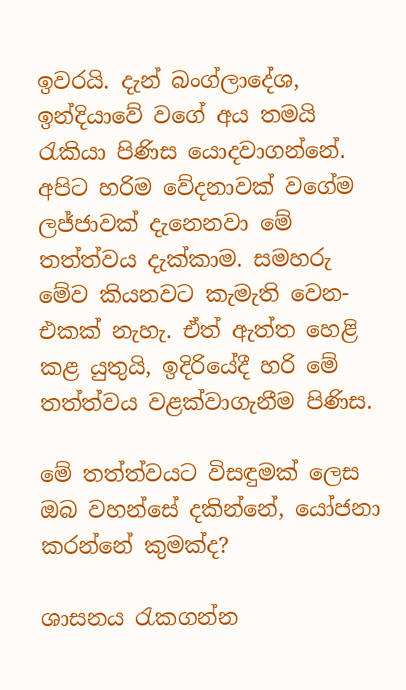ඉවරයි. දැන් බංග්ලාදේශ, ඉන්දියාවේ වගේ අය තමයි රැකියා පිණිස යොදවාගන්නේ. අපිට හරිම වේදනාවක් වගේම ලජ්ජාවක් දැනෙනවා මේ තත්ත්වය දැක්කාම. සමහරු මේව කියනවට කැමැති වෙන-එකක් නැහැ. ඒත් ඇත්ත හෙළි කළ යුතුයි, ඉදිරියේදී හරි මේ තත්ත්වය වළක්වාගැනීම පිණිස.

මේ තත්ත්වයට විසඳුමක් ලෙස ඔබ වහන්සේ දකින්නේ, යෝජනා කරන්නේ කුමක්ද?

ශාසනය රැකගන්න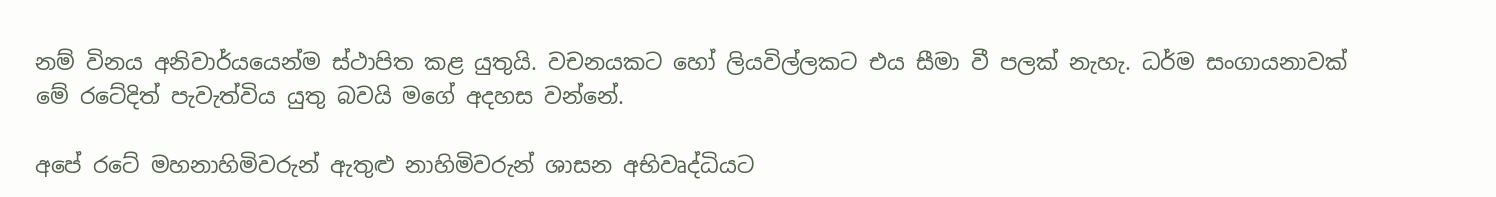නම් විනය අනිවාර්යයෙන්ම ස්ථාපිත කළ යුතුයි. වචනයකට හෝ ලියවිල්ලකට එය සීමා වී පලක් නැහැ. ධර්ම සංගායනාවක් මේ රටේදිත් පැවැත්විය යුතු බවයි මගේ අදහස වන්නේ.

අපේ රටේ මහනාහිමිවරුන් ඇතුළු නාහිමිවරුන් ශාසන අභිවෘද්ධියට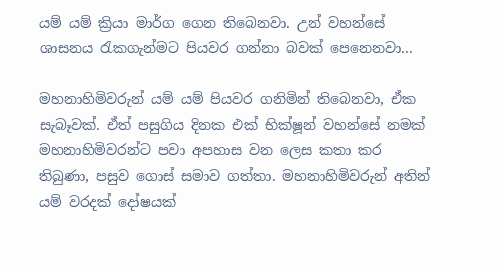යම් යම් ක්‍රියා මාර්ග ගෙන තිබෙනවා. උන් වහන්සේ ශාසනය රැකගැන්මට පියවර ගන්නා බවක් පෙනෙනවා...

මහනාහිමිවරුන් යම් යම් පියවර ගනිමින් තිබෙනවා, ඒක සැබෑවක්. ඒත් පසුගිය දිනක එක් භික්ෂූන් වහන්සේ නමක් මහනාහිමිවරන්ට පවා අපහාස වන ලෙස කතා කර තිබුණා, පසුව ගොස් සමාව ගත්තා. මහනාහිමිවරුන් අතින් යම් වරදක් දෝෂයක්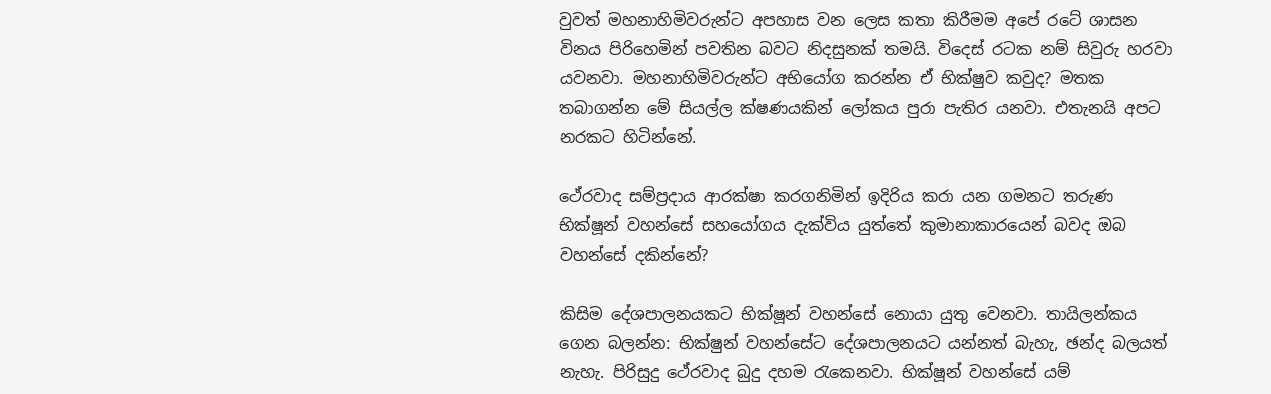වුවත් මහනාහිමිවරුන්ට අපහාස වන ලෙස කතා කිරීමම අපේ රටේ ශාසන විනය පිරිහෙමින් පවතින බවට නිදසුනක් තමයි. විදෙස් රටක නම් සිවුරු හරවා යවනවා. මහනාහිමිවරුන්ට අභියෝග කරන්න ඒ භික්ෂුව කවුද? මතක තබාගන්න මේ සියල්ල ක්ෂණයකින් ලෝකය පුරා පැතිර යනවා. එතැනයි අපට නරකට හිටින්නේ.

ථේරවාද සම්ප්‍රදාය ආරක්ෂා කරගනිමින් ඉදිරිය කරා යන ගමනට තරුණ භික්ෂූන් වහන්සේ සහයෝගය දැක්විය යුත්තේ කුමානාකාරයෙන් බවද ඔබ වහන්සේ දකින්නේ?

කිසිම දේශපාලනයකට භික්ෂූන් වහන්සේ නොයා යුතු වෙනවා. තායිලන්කය ගෙන බලන්න: භික්ෂුන් වහන්සේට දේශපාලනයට යන්නත් බැහැ, ඡන්ද බලයත් නැහැ. පිරිසුදු ථේරවාද බුදු දහම රැකෙනවා. භික්ෂූන් වහන්සේ යම්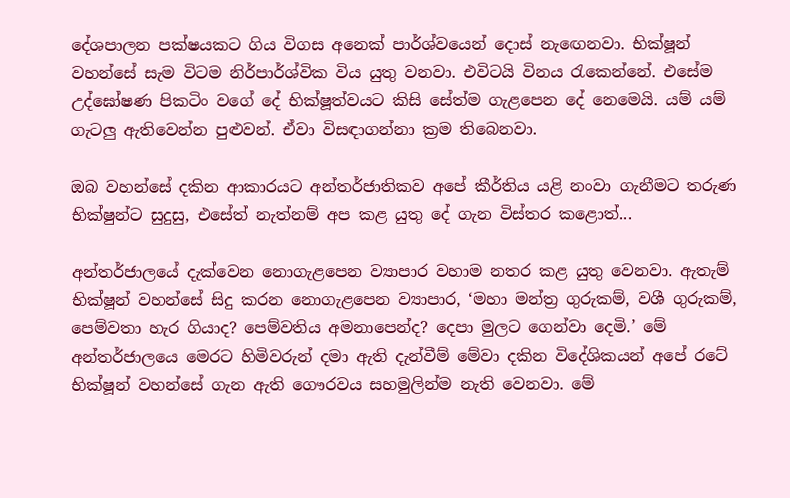දේශපාලන පක්ෂයකට ගිය විගස අනෙක් පාර්ශ්වයෙන් දොස් නැඟෙනවා. භික්ෂූන් වහන්සේ සැම විටම ‍නිර්පාර්ශ්වික විය යුතු වනවා. එවිටයි විනය රැකෙන්නේ. එසේම උද්ඝෝෂණ පිකටිං වගේ දේ භික්ෂූත්වයට කිසි සේත්ම ගැළපෙන දේ නෙමෙයි. යම් යම් ගැටලු ඇතිවෙන්න පුළුවන්. ඒවා විසඳාගන්නා ක්‍රම තිබෙනවා.

ඔබ වහන්සේ දකින ආකාරයට අන්තර්ජාතිකව අපේ කීර්තිය යළි නංවා ගැනීමට තරුණ භික්ෂුන්ට සුදුසු, එසේත් නැත්නම් අප කළ යුතු දේ ගැන විස්තර කළොත්...

අන්තර්ජාලයේ දැක්වෙන නොගැළපෙන ව්‍යාපාර වහාම නතර කළ යුතු වෙනවා. ඇතැම් භික්ෂූන් වහන්සේ සිදු කරන නොගැළපෙන ව්‍යාපාර, ‘මහා මන්ත්‍ර ගුරුකම්, වශී ගුරුකම්, පෙම්වතා හැර ගියාද? පෙම්වතිය අමනාපෙන්ද? දෙපා මුලට ගෙන්වා දෙමි.’ මේ අන්තර්ජාලයෙ මෙරට හිමිවරුන් දමා ඇති දැන්වීම් මේවා දකින විදේශිකයන් අපේ රටේ භික්ෂූන් වහන්සේ ගැන ඇති ගෞරවය සහමුලින්ම නැති වෙනවා. මේ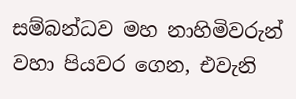සම්බන්ධව මහ නාහිමිවරුන් වහා පියවර ගෙන, එවැනි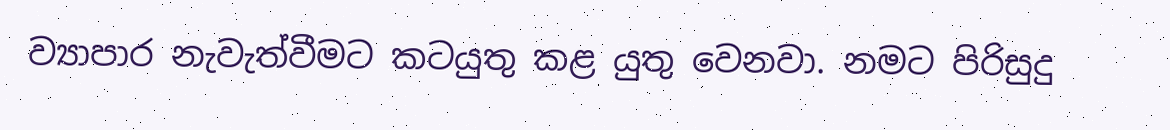ව්‍යාපාර නැවැත්වීමට කටයුතු කළ යුතු වෙනවා. නමට පිරිසුදු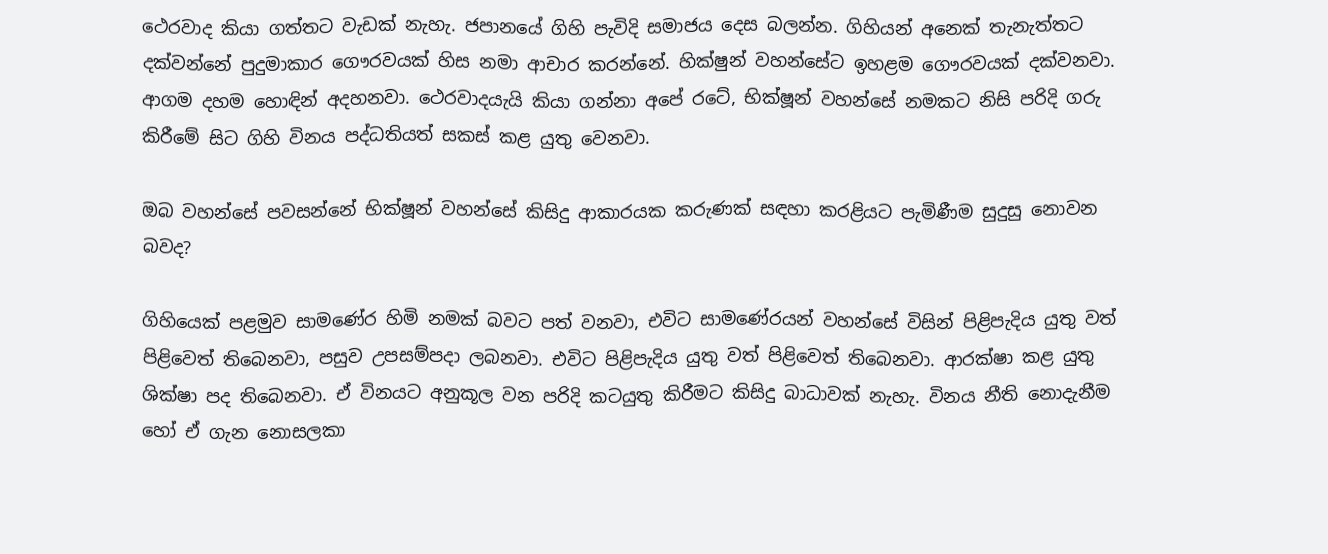ථෙරවාද කියා ගත්තට වැඩක් නැහැ. ජපානයේ ගිහි පැවිදි සමාජය දෙස බලන්න. ගිහියන් අනෙක් තැනැත්තට දක්වන්නේ පුදුමාකාර ගෞරවයක් හිස නමා ආචාර කරන්නේ. හික්ෂුන් වහන්සේට ඉහළම ගෞරවයක් දක්වනවා. ආගම දහම හොඳින් අදහනවා. ථෙරවාදයැයි කියා ගන්නා අපේ රටේ, භික්ෂූන් වහන්සේ නමකට නිසි පරිදි ගරු කිරීමේ සිට ගිහි විනය පද්ධතියත් සකස් කළ යුතු වෙනවා.

ඔබ වහන්සේ පවසන්නේ භික්ෂූන් වහන්සේ කිසිදු ආකාරයක කරුණක් සඳහා කරළියට පැමිණීම සුදුසු නොවන බවද?

ගිහියෙක් පළමුව සාමණේර හිමි නමක් බවට පත් වනවා, එවිට සාමණේරයන් වහන්සේ විසින් පිළිපැදිය යුතු වත් පිළිවෙත් තිබෙනවා, පසුව උපසම්පදා ලබනවා. එවිට පිළිපැදිය යුතු වත් පිළිවෙත් තිබෙනවා. ආරක්ෂා කළ යුතු ශික්ෂා පද තිබෙනවා. ඒ විනයට අනුකූල වන පරිදි කටයුතු කිරීමට කිසිදු බාධාවක් නැහැ. විනය නීති නොදැනීම හෝ ඒ ගැන නොසලකා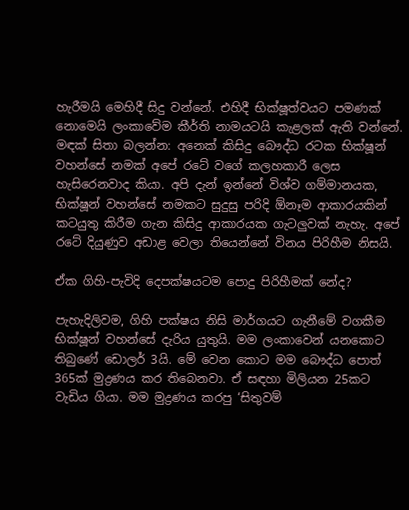හැරීමයි මෙහිදී සිදු වන්නේ. එහිදී භික්ෂූත්වයට පමණක් නොමෙයි ලංකාවේම කීර්ති නාමයටයි කැළලක් ඇති වන්නේ. මඳක් සිතා බලන්න: අනෙක් කිසිදු බෞද්ධ රටක භික්ෂූන් වහන්සේ නමක් අපේ රටේ වගේ කලහකාරී ලෙස හැසිරෙනවාද කියා. අපි දැන් ඉන්නේ විශ්ව ගම්මානයක, භික්ෂූන් වහන්සේ නමකට සුදුසු පරිදි ඕනෑම ආකාරයකින් කටයුතු කිරීම ගැන කිසිදු ආකාරයක ගැටලුවක් නැහැ. අපේ රටේ දියුණුව අඩාළ වෙලා තියෙන්නේ විනය පිරිහීම නිසයි.

ඒක ගිහි-පැවිදි දෙපක්ෂයටම පොදු පිරිහීමක් නේද?

පැහැදිලිවම, ගිහි පක්ෂය නිසි මාර්ගයට ගැනීමේ වගකීම භික්ෂූන් වහන්සේ දැරිය යුතුයි. මම ලංකාවෙන් යනකොට තිබුණේ ඩොලර් 3යි. මේ වෙන කොට මම බෞද්ධ පොත් 365ක් මුද්‍රණය කර තිබෙනවා. ඒ සඳහා මිලියන 25කට වැඩිය ගියා. මම මුද්‍රණය කරපු ‘සිතුවම්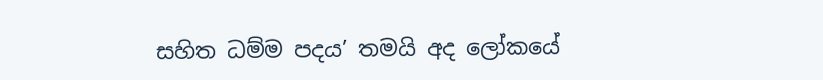සහිත ධම්ම පදය’ තමයි අද ලෝකයේ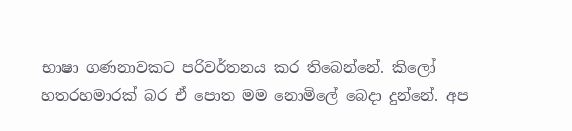භාෂා ගණනාවකට පරිවර්තනය කර තිබෙන්නේ. කිලෝ හතරහමාරක් බර ඒ පොත මම නොමිලේ බෙදා දුන්නේ. අප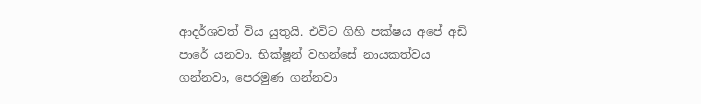ආදර්ශවත් විය යුතුයි. එවිට ගිහි පක්ෂය අපේ අඩි පාරේ යනවා. භික්ෂූන් වහන්සේ නායකත්වය ගන්නවා, පෙරමුණ ගන්නවා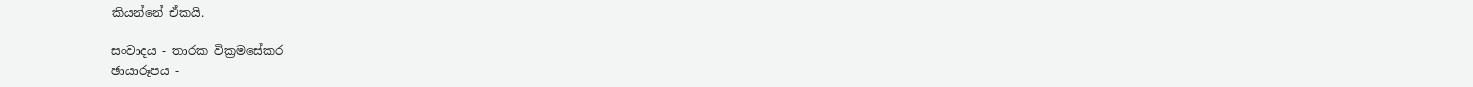කියන්නේ ඒකයි.

සංවාදය - තාරක වික්‍රමසේකර
ඡායාරූපය -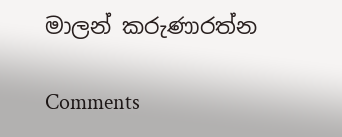මාලන් කරුණාරත්න

Comments